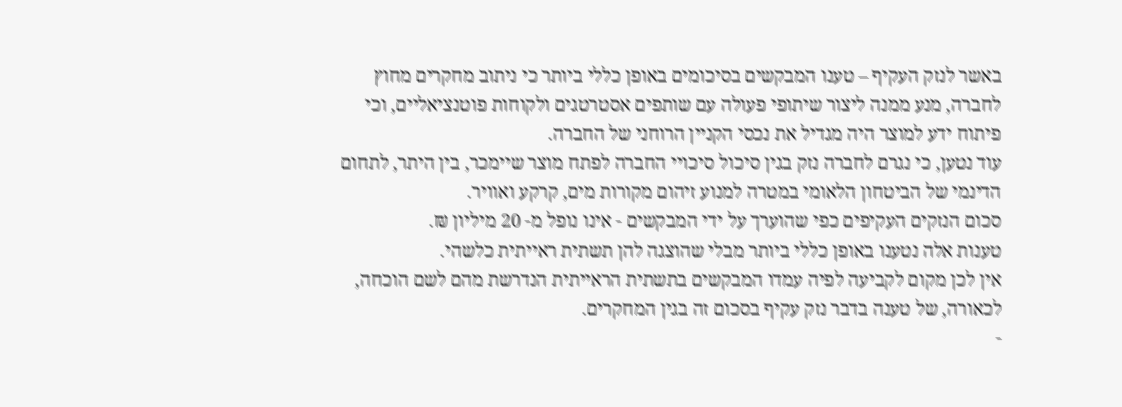באשר לנזק העקיף – טענו המבקשים בסיכומים באופן כללי ביותר כי ניתוב מחקרים מחוץ לחברה, מנע ממנה ליצור שיתופי פעולה עם שותפים אסטרטגים ולקוחות פוטנציאליים, וכי פיתוח ידע למוצר היה מגדיל את נכסי הקניין הרוחני של החברה.
עוד נטען, כי נגרם לחברה נזק בגין סיכול סיכויי החברה לפתח מוצר שיימכר, בין היתר, לתחום הדינמי של הביטחון הלאומי במטרה למנוע זיהום מקורות מים, קרקע ואוויר.
סכום הנזקים העקיפים כפי שהוערך על ידי המבקשים - אינו נופל מ- 20 מיליון ₪.
טענות אלה נטענו באופן כללי ביותר מבלי שהוצגה להן תשתית ראייתית כלשהי.
אין לכן מקום לקביעה לפיה עמדו המבקשים בתשתית הראייתית הנדרשת מהם לשם הוכחה, לכאורה, של טענה בדבר נזק עקיף בסכום זה בגין המחקרים.
-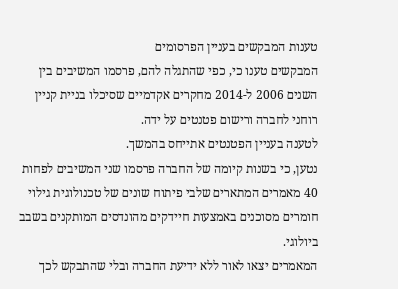טענות המבקשים בעניין הפרסומים
המבקשים טענו כי, כפי שהתגלה להם, פרסמו המשיבים בין השנים 2006 ל-2014 מחקרים אקדמיים שסיכלו בניית קניין רוחני לחברה ורישום פטנטים על ידה.
לטענה בעניין הפטנטים אתייחס בהמשך.
נטען, כי בשנות קיומה של החברה פרסמו שני המשיבים לפחות 40 מאמרים המתארים שלבי פיתוח שונים של טכנולוגית גילוי חומרים מסוכנים באמצעות חיידקים מהונדסים המותקנים בשבב ביולוגי.
המאמרים יצאו לאור ללא ידיעת החברה ובלי שהתבקש לכך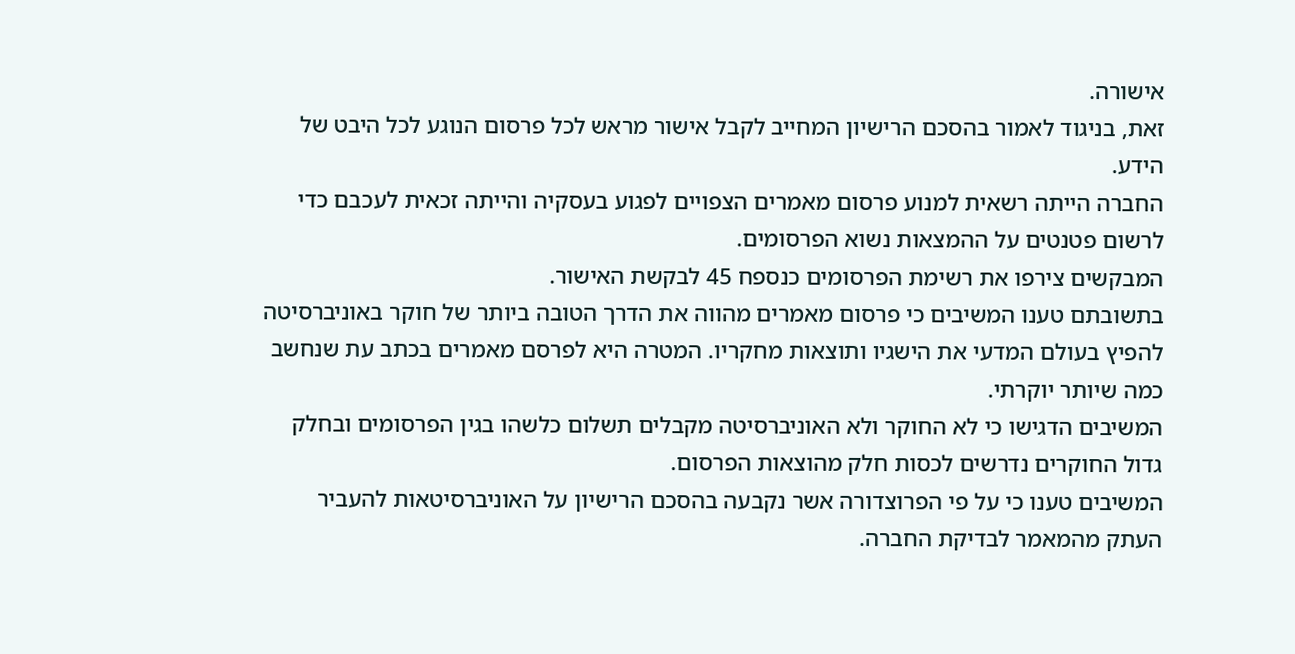אישורה.
זאת, בניגוד לאמור בהסכם הרישיון המחייב לקבל אישור מראש לכל פרסום הנוגע לכל היבט של הידע.
החברה הייתה רשאית למנוע פרסום מאמרים הצפויים לפגוע בעסקיה והייתה זכאית לעכבם כדי לרשום פטנטים על ההמצאות נשוא הפרסומים.
המבקשים צירפו את רשימת הפרסומים כנספח 45 לבקשת האישור.
בתשובתם טענו המשיבים כי פרסום מאמרים מהווה את הדרך הטובה ביותר של חוקר באוניברסיטה להפיץ בעולם המדעי את הישגיו ותוצאות מחקריו. המטרה היא לפרסם מאמרים בכתב עת שנחשב כמה שיותר יוקרתי.
המשיבים הדגישו כי לא החוקר ולא האוניברסיטה מקבלים תשלום כלשהו בגין הפרסומים ובחלק גדול החוקרים נדרשים לכסות חלק מהוצאות הפרסום.
המשיבים טענו כי על פי הפרוצדורה אשר נקבעה בהסכם הרישיון על האוניברסיטאות להעביר העתק מהמאמר לבדיקת החברה.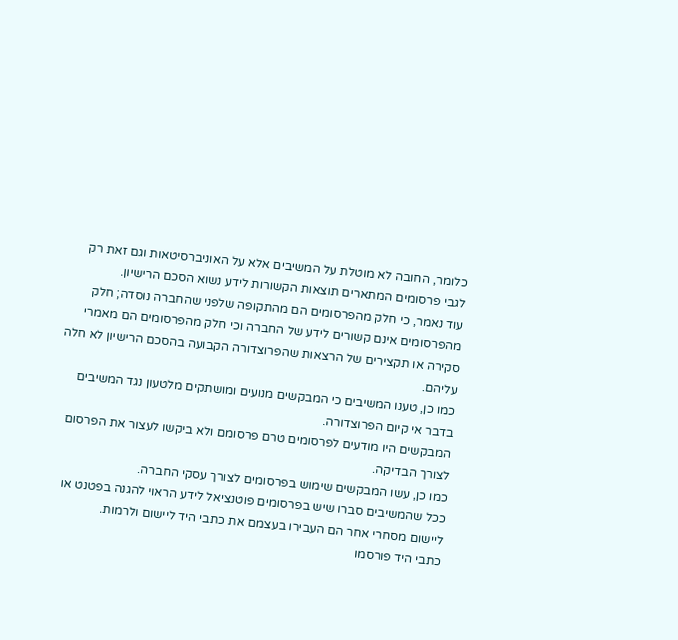כלומר, החובה לא מוטלת על המשיבים אלא על האוניברסיטאות וגם זאת רק לגבי פרסומים המתארים תוצאות הקשורות לידע נשוא הסכם הרישיון.
עוד נאמר, כי חלק מהפרסומים הם מהתקופה שלפני שהחברה נוסדה; חלק מהפרסומים אינם קשורים לידע של החברה וכי חלק מהפרסומים הם מאמרי סקירה או תקצירים של הרצאות שהפרוצדורה הקבועה בהסכם הרישיון לא חלה עליהם.
כמו כן, טענו המשיבים כי המבקשים מנועים ומושתקים מלטעון נגד המשיבים בדבר אי קיום הפרוצדורה.
המבקשים היו מודעים לפרסומים טרם פרסומם ולא ביקשו לעצור את הפרסום לצורך הבדיקה.
כמו כן, עשו המבקשים שימוש בפרסומים לצורך עסקי החברה.
ככל שהמשיבים סברו שיש בפרסומים פוטנציאל לידע הראוי להגנה בפטנט או ליישום מסחרי אחר הם העבירו בעצמם את כתבי היד ליישום ולרמות.
כתבי היד פורסמו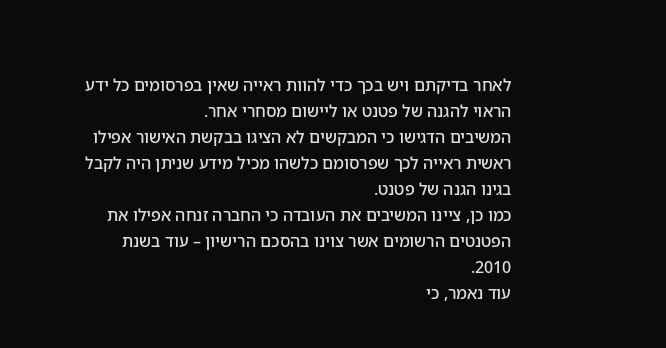לאחר בדיקתם ויש בכך כדי להוות ראייה שאין בפרסומים כל ידע הראוי להגנה של פטנט או ליישום מסחרי אחר.
המשיבים הדגישו כי המבקשים לא הציגו בבקשת האישור אפילו ראשית ראייה לכך שפרסומם כלשהו מכיל מידע שניתן היה לקבל בגינו הגנה של פטנט.
כמו כן, ציינו המשיבים את העובדה כי החברה זנחה אפילו את הפטנטים הרשומים אשר צוינו בהסכם הרישיון – עוד בשנת 2010.
עוד נאמר, כי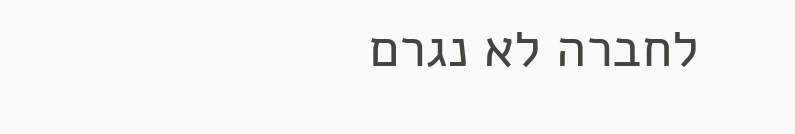לחברה לא נגרם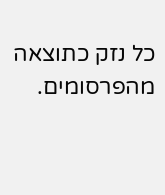כל נזק כתוצאה מהפרסומים.